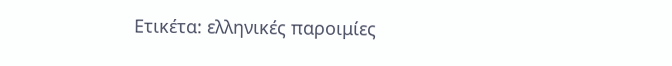Ετικέτα: ελληνικές παροιμίες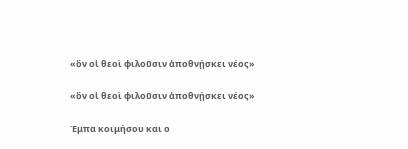«ὃν οἱ θεοὶ φιλοῦσιν ἀποθνῄσκει νέος»

«ὃν οἱ θεοὶ φιλοῦσιν ἀποθνῄσκει νέος»

Έμπα κοιμήσου και ο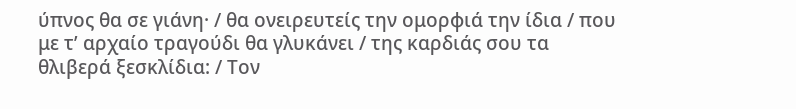ύπνος θα σε γιάνη· / θα ονειρευτείς την ομορφιά την ίδια / που με τ’ αρχαίο τραγούδι θα γλυκάνει / της καρδιάς σου τα θλιβερά ξεσκλίδια: / Τον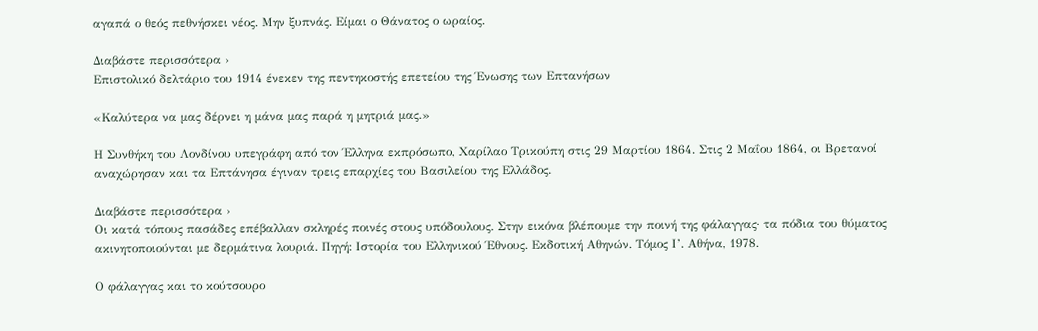αγαπά ο θεός πεθνήσκει νέος. Μην ξυπνάς. Είμαι ο Θάνατος ο ωραίος.

Διαβάστε περισσότερα ›
Επιστολικό δελτάριο του 1914 ένεκεν της πεντηκοστής επετείου της Ένωσης των Επτανήσων

«Καλύτερα να μας δέρνει η μάνα μας παρά η μητριά μας.»

Η Συνθήκη του Λονδίνου υπεγράφη από τον Έλληνα εκπρόσωπο, Χαρίλαο Τρικούπη στις 29 Μαρτίου 1864. Στις 2 Μαΐου 1864, οι Βρετανοί αναχώρησαν και τα Επτάνησα έγιναν τρεις επαρχίες του Βασιλείου της Ελλάδος.

Διαβάστε περισσότερα ›
Οι κατά τόπους πασάδες επέβαλλαν σκληρές ποινές στους υπόδουλους. Στην εικόνα βλέπουμε την ποινή της φάλαγγας· τα πόδια του θύματος ακινητοποιούνται με δερμάτινα λουριά. Πηγή: Ιστορία του Ελληνικού Έθνους. Εκδοτική Αθηνών. Τόμος Ι’. Αθήνα, 1978.

Ο φάλαγγας και το κούτσουρο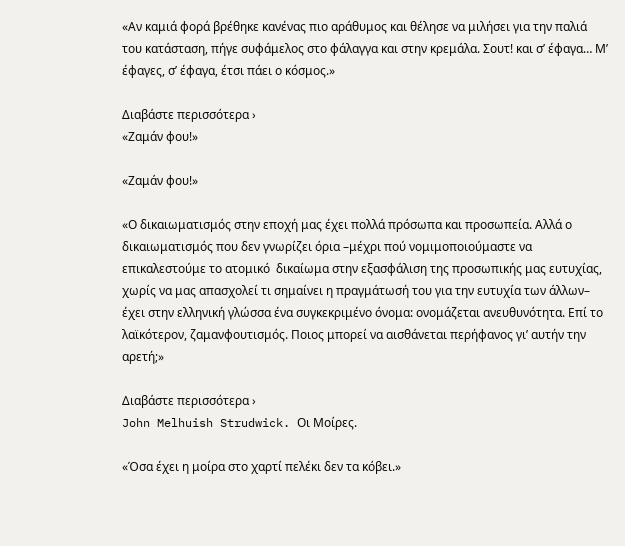«Αν καμιά φορά βρέθηκε κανένας πιο αράθυμος και θέλησε να μιλήσει για την παλιά του κατάσταση, πήγε συφάμελος στο φάλαγγα και στην κρεμάλα. Σουτ! και σ’ έφαγα… Μ’ έφαγες, σ’ έφαγα, έτσι πάει ο κόσμος.»

Διαβάστε περισσότερα ›
«Ζαμάν φου!»

«Ζαμάν φου!»

«Ο δικαιωματισμός στην εποχή μας έχει πολλά πρόσωπα και προσωπεία. Αλλά ο δικαιωματισμός που δεν γνωρίζει όρια –μέχρι πού νομιμοποιούμαστε να επικαλεστούμε το ατομικό  δικαίωμα στην εξασφάλιση της προσωπικής μας ευτυχίας, χωρίς να μας απασχολεί τι σημαίνει η πραγμάτωσή του για την ευτυχία των άλλων– έχει στην ελληνική γλώσσα ένα συγκεκριμένο όνομα: ονομάζεται ανευθυνότητα. Επί το λαϊκότερον, ζαμανφουτισμός. Ποιος μπορεί να αισθάνεται περήφανος γι’ αυτήν την αρετή;»

Διαβάστε περισσότερα ›
John Melhuish Strudwick. Οι Μοίρες.

«Όσα έχει η μοίρα στο χαρτί πελέκι δεν τα κόβει.»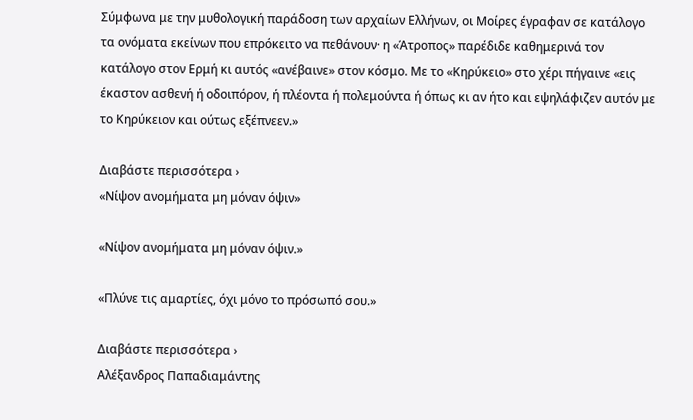Σύμφωνα με την μυθολογική παράδοση των αρχαίων Ελλήνων, οι Μοίρες έγραφαν σε κατάλογο τα ονόματα εκείνων που επρόκειτο να πεθάνουν· η «Άτροπος» παρέδιδε καθημερινά τον κατάλογο στον Ερμή κι αυτός «ανέβαινε» στον κόσμο. Με το «Κηρύκειο» στο χέρι πήγαινε «εις έκαστον ασθενή ή οδοιπόρον, ή πλέοντα ή πολεμούντα ή όπως κι αν ήτο και εψηλάφιζεν αυτόν με το Κηρύκειον και ούτως εξέπνεεν.»

Διαβάστε περισσότερα ›
«Νίψον ανομήματα μη μόναν όψιν»

«Νίψον ανομήματα μη μόναν όψιν.»

«Πλύνε τις αμαρτίες, όχι μόνο το πρόσωπό σου.»

Διαβάστε περισσότερα ›
Αλέξανδρος Παπαδιαμάντης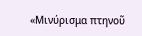«Μινύρισμα πτηνοῦ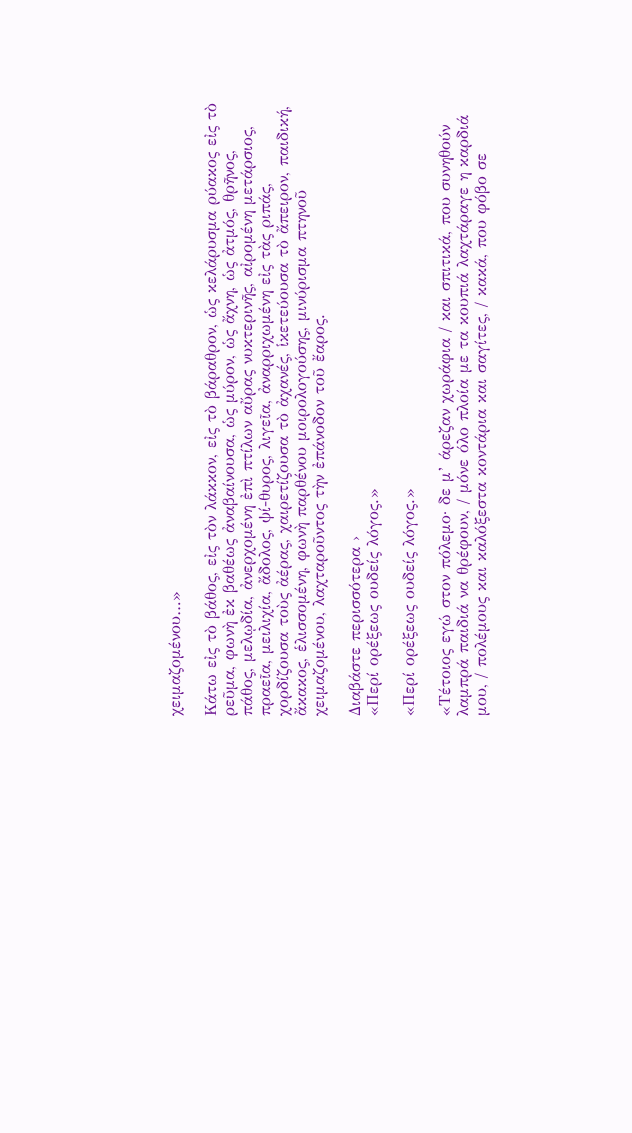χειμαζομένου…»

Κάτω εἰς τὸ βάθος, εἰς τὸν λάκκον, εἰς τὸ βάραθρον, ὡς κελάρυσμα ρύακος εἰς τὸ ρεῦμα, φωνὴ ἐκ βαθέως ἀναβαίνουσα, ὡς μύρον, ὡς ἄχνη, ὡς ἀτμός, θρῆνος, πάθος, μελῳδία, ἀνερχομένη ἐπὶ πτίλων αὔρας νυκτερινῆς, αἰρομένη μετάρσιος, πραεῖα, μειλιχία, ἄδολος, ψί-θυρος, λιγεῖα, ἀναρριχωμένη εἰς τὰς ριπάς, χορδίζουσα τοὺς ἀέρας, χαιρετίζουσα τὸ ἀχανές, ἱκετεύουσα τὸ ἄπειρον, παιδική, ἄκακος, ἑλισσομένη, φωνὴ παρθένου μοιρολογούσης, μινύρισμα πτηνοῦ χειμαζομένου, λαχταροῦντος τὴν ἐπάνοδον τοῦ ἔαρος.

Διαβάστε περισσότερα ›
«Περί ορέξεως ουδείς λόγος.»

«Περί ορέξεως ουδείς λόγος.»

«Τέτοιος εγώ στον πόλεμο· δε μ’ άρεζαν χωράφια / και σπιτικά, που συνηθούν λαμπρά παιδιά να θρέφουν, / μόνε όλο πλοία με τα κουπιά λαχτάραγε η καρδιά μου, / πολέμους και καλόξεστα κοντάρια και σαγίτες, / κακά, που φόβο σε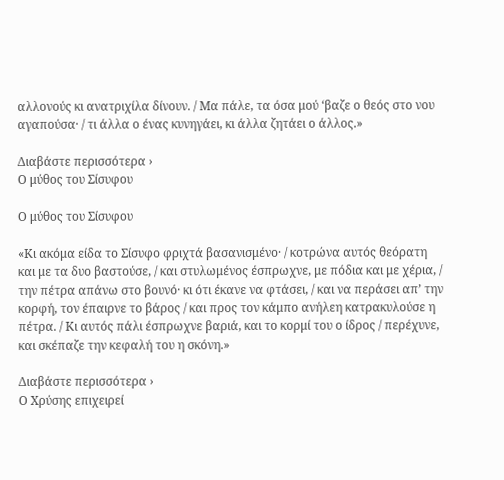αλλονούς κι ανατριχίλα δίνουν. / Μα πάλε, τα όσα μού ‘βαζε ο θεός στο νου αγαπούσα· / τι άλλα ο ένας κυνηγάει, κι άλλα ζητάει ο άλλος.»

Διαβάστε περισσότερα ›
Ο μύθος του Σίσυφου

Ο μύθος του Σίσυφου

«Κι ακόμα είδα το Σίσυφο φριχτά βασανισμένο· / κοτρώνα αυτός θεόρατη και με τα δυο βαστούσε, / και στυλωμένος έσπρωχνε, με πόδια και με χέρια, / την πέτρα απάνω στο βουνό· κι ότι έκανε να φτάσει, / και να περάσει απ’ την κορφή, τον έπαιρνε το βάρος / και προς τον κάμπο ανήλεη κατρακυλούσε η πέτρα. / Κι αυτός πάλι έσπρωχνε βαριά, και το κορμί του ο ίδρος / περέχυνε, και σκέπαζε την κεφαλή του η σκόνη.»

Διαβάστε περισσότερα ›
Ο Χρύσης επιχειρεί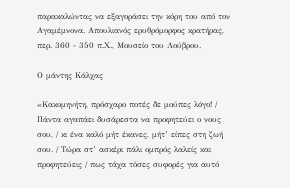παρακαλώντας να εξαγοράσει την κόρη του από τον Αγαμέμνονα. Απουλιανός ερυθρόμορφος κρατήρας, περ. 360 - 350 π.Χ., Μουσείο του Λούβρου.

Ο μάντης Κάλχας

«Κακομηνήτη, πρόσχαρο ποτές δε μούπες λόγο! / Πάντα αγαπάει δυσάρεστα να προφητεύει ο νους σου, / κι ένα καλό μήτ έκανες, μήτ’ είπες στη ζωή σου. / Τώρα στ’ ασκέρι πάλι ομπρός λαλείς και προφητεύεις / πως τάχα τόσες συφορές για αυτό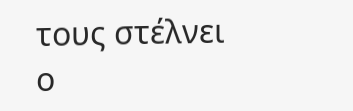τους στέλνει ο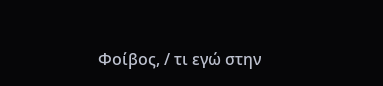Φοίβος, / τι εγώ στην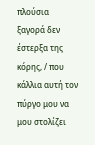πλούσια ξαγορά δεν έστερξα της κόρης, / που κάλλια αυτή τον πύργο μου να μου στολίζει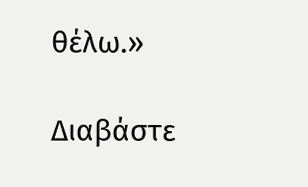θέλω.»

Διαβάστε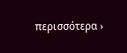περισσότερα ›